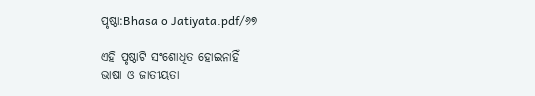ପୃଷ୍ଠା:Bhasa o Jatiyata.pdf/୬୭

ଏହି ପୃଷ୍ଠାଟି ସଂଶୋଧିତ ହୋଇନାହିଁ
ଭାଷା ଓ ଜାତୀୟତା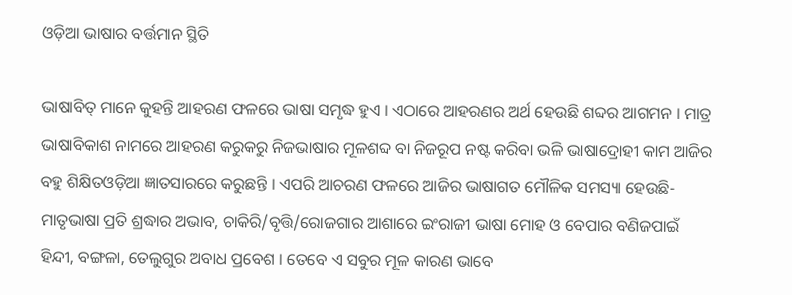ଓଡ଼ିଆ ଭାଷାର ବର୍ତ୍ତମାନ ସ୍ଥିତି

ଭାଷାବିତ୍ ମାନେ କୁହନ୍ତି ଆହରଣ ଫଳରେ ଭାଷା ସମୃଦ୍ଧ ହୁଏ । ଏଠାରେ ଆହରଣର ଅର୍ଥ ହେଉଛି ଶବ୍ଦର ଆଗମନ । ମାତ୍ର ଭାଷାବିକାଶ ନାମରେ ଆହରଣ କରୁକରୁ ନିଜଭାଷାର ମୂଳଶବ୍ଦ ବା ନିଜରୂପ ନଷ୍ଟ କରିବା ଭଳି ଭାଷାଦ୍ରୋହୀ କାମ ଆଜିର ବହୁ ଶିକ୍ଷିତଓଡ଼ିଆ ଜ୍ଞାତସାରରେ କରୁଛନ୍ତି । ଏପରି ଆଚରଣ ଫଳରେ ଆଜିର ଭାଷାଗତ ମୌଳିକ ସମସ୍ୟା ହେଉଛି-ମାତୃଭାଷା ପ୍ରତି ଶ୍ରଦ୍ଧାର ଅଭାବ, ଚାକିରି/ବୃତ୍ତି/ରୋଜଗାର ଆଶାରେ ଇଂରାଜୀ ଭାଷା ମୋହ ଓ ବେପାର ବଣିଜପାଇଁ ହିନ୍ଦୀ, ବଙ୍ଗଳା, ତେଲୁଗୁର ଅବାଧ ପ୍ରବେଶ । ତେବେ ଏ ସବୁର ମୂଳ କାରଣ ଭାବେ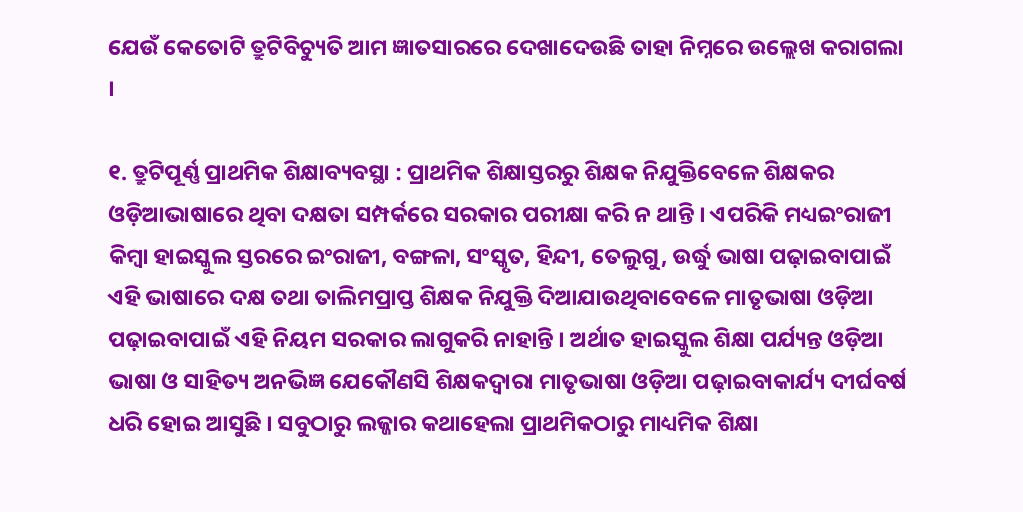ଯେଉଁ କେତୋଟି ତ୍ରୁଟିବିଚ୍ୟୁତି ଆମ ଜ୍ଞାତସାରରେ ଦେଖାଦେଉଛି ତାହା ନିମ୍ନରେ ଉଲ୍ଲେଖ କରାଗଲା ।

୧. ତ୍ରୁଟିପୂର୍ଣ୍ଣ ପ୍ରାଥମିକ ଶିକ୍ଷାବ୍ୟବସ୍ଥା : ପ୍ରାଥମିକ ଶିକ୍ଷାସ୍ତରରୁ ଶିକ୍ଷକ ନିଯୁକ୍ତିବେଳେ ଶିକ୍ଷକର ଓଡ଼ିଆଭାଷାରେ ଥିବା ଦକ୍ଷତା ସମ୍ପର୍କରେ ସରକାର ପରୀକ୍ଷା କରି ନ ଥାନ୍ତି । ଏପରିକି ମଧ୍ୟଇଂରାଜୀ କିମ୍ବା ହାଇସ୍କୁଲ ସ୍ତରରେ ଇଂରାଜୀ, ବଙ୍ଗଳା, ସଂସ୍କୃତ, ହିନ୍ଦୀ, ତେଲୁଗୁ, ଉର୍ଦ୍ଧୁ ଭାଷା ପଢ଼ାଇବାପାଇଁ ଏହି ଭାଷାରେ ଦକ୍ଷ ତଥା ତାଲିମପ୍ରାପ୍ତ ଶିକ୍ଷକ ନିଯୁକ୍ତି ଦିଆଯାଉଥିବାବେଳେ ମାତୃଭାଷା ଓଡ଼ିଆ ପଢ଼ାଇବାପାଇଁ ଏହି ନିୟମ ସରକାର ଲାଗୁକରି ନାହାନ୍ତି । ଅର୍ଥାତ ହାଇସ୍କୁଲ ଶିକ୍ଷା ପର୍ଯ୍ୟନ୍ତ ଓଡ଼ିଆ ଭାଷା ଓ ସାହିତ୍ୟ ଅନଭିଜ୍ଞ ଯେକୌଣସି ଶିକ୍ଷକଦ୍ୱାରା ମାତୃଭାଷା ଓଡ଼ିଆ ପଢ଼ାଇବାକାର୍ଯ୍ୟ ଦୀର୍ଘବର୍ଷ ଧରି ହୋଇ ଆସୁଛି । ସବୁଠାରୁ ଲଜ୍ଜାର କଥାହେଲା ପ୍ରାଥମିକଠାରୁ ମାଧ୍ୟମିକ ଶିକ୍ଷା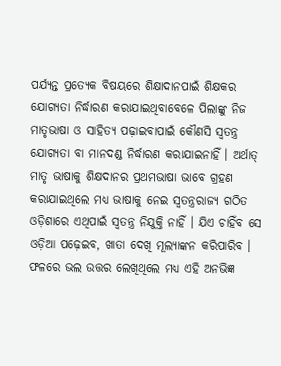ପର୍ଯ୍ୟନ୍ତ ପ୍ରତ୍ୟେକ ବିଷୟରେ ଶିକ୍ଷାଦାନପାଇଁ ଶିକ୍ଷକର ଯୋଗ୍ୟତା ନିର୍ଦ୍ଧାରଣ କରାଯାଇଥିବାବେଳେ ପିଲାଙ୍କୁ ନିଜ ମାତୃଭାଷା ଓ ସାହିତ୍ୟ ପଢ଼ାଇବାପାଇଁ କୌଣସି ସ୍ୱତନ୍ତ୍ର ଯୋଗ୍ୟତା ବା ମାନଦଣ୍ଡ ନିର୍ଦ୍ଧାରଣ କରାଯାଇନାହିଁ । ଅର୍ଥାତ୍ ମାତୃ ଭାଷାକୁ ଶିକ୍ଷଦାନର ପ୍ରଥମଭାଷା ଭାବେ ଗ୍ରହଣ କରାଯାଇଥିଲେ ମଧ୍ୟ ଭାଷାକୁ ନେଇ ସ୍ୱତନ୍ତ୍ରରାଜ୍ୟ ଗଠିତ ଓଡ଼ିଶାରେ ଏଥିପାଇଁ ସ୍ୱତନ୍ତ୍ର ନିଯୁକ୍ତି ନାହିଁ । ଯିଏ ଚାହିଁବ ସେ ଓଡ଼ିଆ ପଢ଼େଇବ, ଖାତା ଦେଖି ମୂଲ୍ୟାଙ୍କନ କରିପାରିବ । ଫଳରେ ଭଲ ଉତ୍ତର ଲେଖିଥିଲେ ମଧ୍ୟ ଏହି ଅନଭିଜ୍ଞ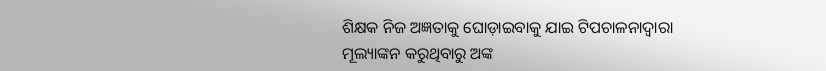ଶିକ୍ଷକ ନିଜ ଅଜ୍ଞତାକୁ ଘୋଡ଼ାଇବାକୁ ଯାଇ ଟିପଚାଳନାଦ୍ୱାରା ମୂଲ୍ୟାଙ୍କନ କରୁଥିବାରୁ ଅଙ୍କ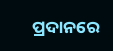ପ୍ରଦାନରେ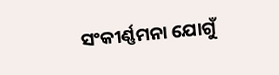ସଂକୀର୍ଣ୍ଣମନା ଯୋଗୁଁ